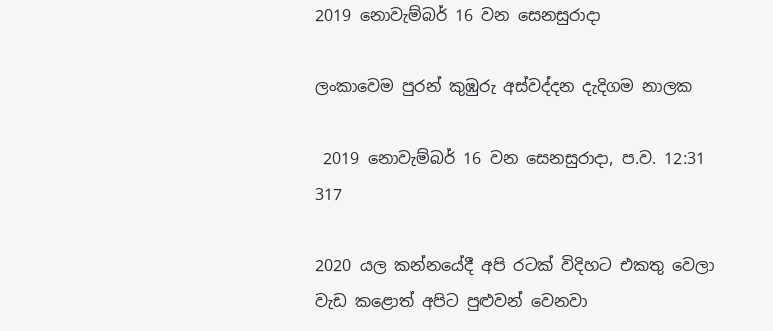2019 නොවැම්බර් 16 වන සෙනසුරාදා

ලංකාවෙම පුරන් කුඹුරු අස්වද්දන දැදිගම නාලක

 2019 නොවැම්බර් 16 වන සෙනසුරාදා, ප.ව. 12:31 317

2020 යල කන්නයේදී අපි රටක් විදිහට එකතු වෙලා වැඩ කළොත් අපිට පුළුවන් වෙනවා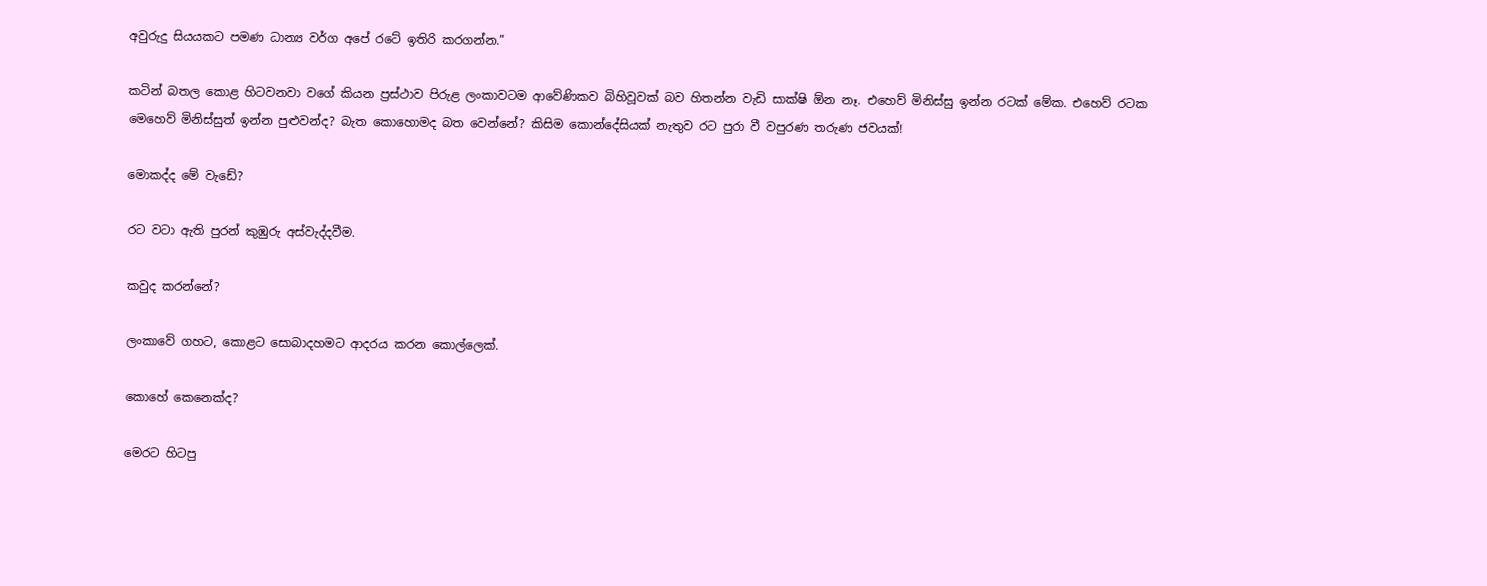අවුරුදු සියයකට පමණ ධාන්‍ය වර්ග අපේ රටේ ඉතිරි කරගන්න.”

කටින් බතල කොළ හිටවනවා වගේ කියන ප්‍රස්ථාව පිරුළ ලංකාවටම ආවේණිකව බිහිවූවක් බව හිතන්න වැඩි සාක්ෂි ඕන නෑ. එහෙව් මිනිස්සු ඉන්න රටක් මේක. එහෙව් රටක මෙහෙව් මිනිස්සුත් ඉන්න පුළුවන්ද? බැත කොහොමද බත වෙන්නේ? කිසිම කොන්දේසියක් නැතුව රට පුරා වී වපුරණ තරුණ ජවයක්!

මොකද්ද මේ වැඩේ?

රට වටා ඇති පුරන් කුඹුරු අස්වැද්දවීම.

කවුද කරන්නේ?

ලංකාවේ ගහට, කොළට සොබාදහමට ආදරය කරන කොල්ලෙක්.

කොහේ කෙනෙක්ද?

මෙරට හිටපු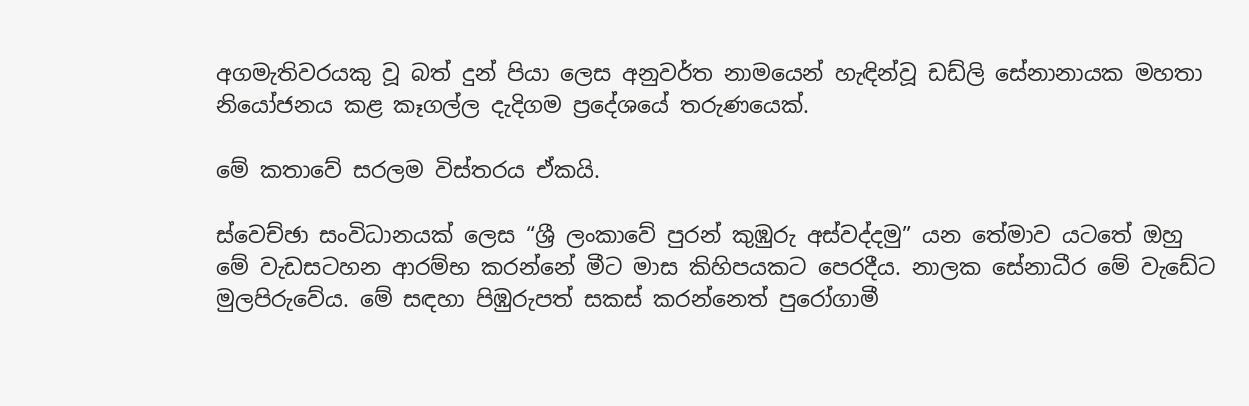අගමැතිවරයකු වූ බත් දුන් පියා ලෙස අනුවර්ත නාමයෙන් හැඳින්වූ ඩඩ්ලි සේනානායක මහතා නියෝජනය කළ කෑගල්ල දැදිගම ප්‍රදේශයේ තරුණයෙක්.

මේ කතාවේ සරලම විස්තරය ඒකයි.

ස්වෙච්ඡා සංවිධානයක් ලෙස “ශ්‍රී ලංකාවේ පුරන් කුඹුරු අස්වද්දමු” යන තේමාව යටතේ ඔහු මේ වැඩසටහන ආරම්භ කරන්නේ මීට මාස කිහිපයකට පෙරදීය. නාලක සේනාධීර මේ වැඩේට මුලපිරුවේය. මේ සඳහා පිඹුරුපත් සකස් කරන්නෙත් පුරෝගාමී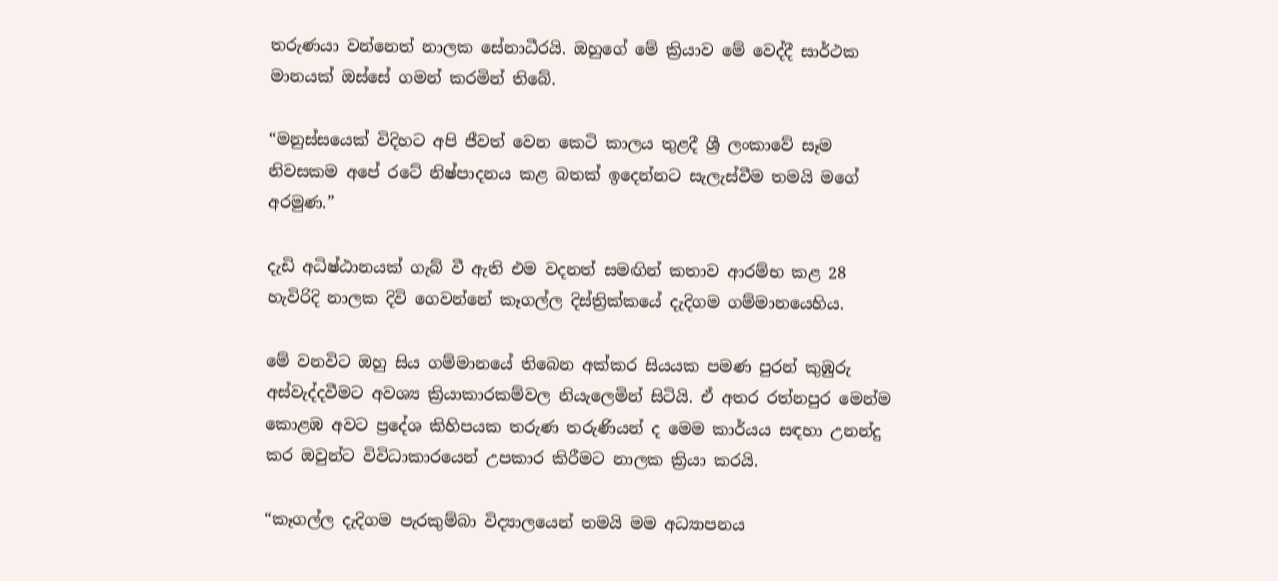තරුණයා වන්නෙත් නාලක සේනාධීරයි. ඔහුගේ මේ ක්‍රියාව මේ වෙද්දී සාර්ථක මානයක් ඔස්සේ ගමන් කරමින් තිබේ.

“මනුස්සයෙක් විදිහට අපි ජීවත් වෙන කෙටි කාලය තුළදී ශ්‍රී ලංකාවේ සෑම නිවසකම අපේ රටේ නිෂ්පාදනය කළ බතක් ඉදෙන්නට සැලැස්වීම තමයි මගේ අරමුණ.”

දැඩි අධිෂ්ඨානයක් ගැබ් වී ඇති එම වදනත් සමඟින් කතාව ආරම්භ කළ 28 හැවිරිදි නාලක දිවි ගෙවන්නේ කෑගල්ල දිස්ත්‍රික්කයේ දැදිගම ගම්මානයෙහිය.

මේ වනවිට ඔහු සිය ගම්මානයේ තිබෙන අක්කර සියයක පමණ පුරන් කුඹුරු අස්වැද්දවීමට අවශ්‍ය ක්‍රියාකාරකම්වල නියැලෙමින් සිටියි. ඒ අතර රත්නපුර මෙන්ම කොළඹ අවට ප්‍රදේශ කිහිපයක තරුණ තරුණියන් ද මෙම කාර්යය සඳහා උනන්දු කර ඔවුන්ට විවිධාකාරයෙන් උපකාර කිරීමට නාලක ක්‍රියා කරයි.

“කෑගල්ල දැදිගම පැරකුම්බා විද්‍යාලයෙන් තමයි මම අධ්‍යාපනය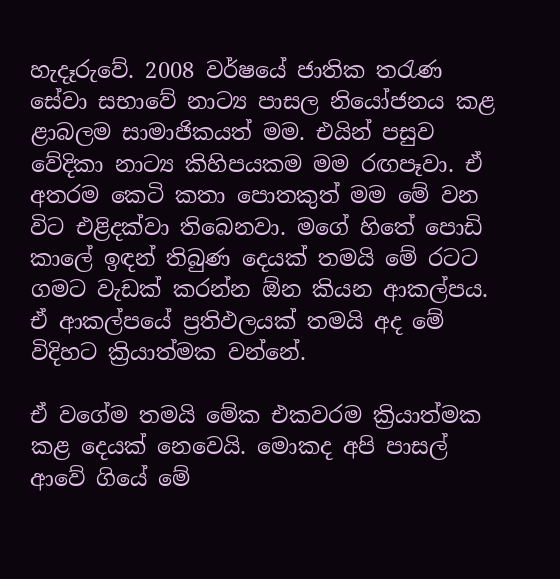හැදෑරුවේ. 2008 වර්ෂයේ ජාතික තරැණ සේවා සභාවේ නාට්‍ය පාසල නියෝජනය කළ ළාබලම සාමාජිකයත් මම. එයින් පසුව වේදිකා නාට්‍ය කිහිපයකම මම රඟපෑවා. ඒ අතරම කෙටි කතා පොතකුත් මම මේ වන විට එළිදක්වා තිබෙනවා. මගේ හිතේ පොඩි කාලේ ඉඳන් තිබුණ දෙයක් තමයි මේ රටට ගමට වැඩක් කරන්න ඕන කියන ආකල්පය. ඒ ආකල්පයේ ප්‍රතිඵලයක් තමයි අද මේ විදිහට ක්‍රියාත්මක වන්නේ.

ඒ වගේම තමයි මේක එකවරම ක්‍රියාත්මක කළ දෙයක් නෙවෙයි. මොකද අපි පාසල් ආවේ ගියේ මේ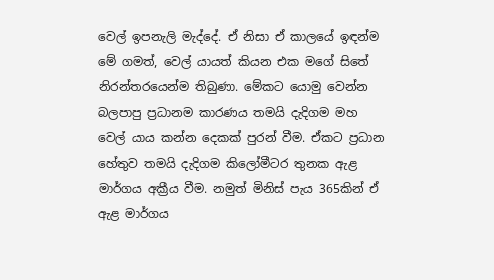වෙල් ඉපනැලි මැද්දේ. ඒ නිසා ඒ කාලයේ ඉඳන්ම මේ ගමත්, වෙල් යායත් කියන එක මගේ සිතේ නිරන්තරයෙන්ම තිබුණා. මේකට යොමු වෙන්න බලපාපු ප්‍රධානම කාරණය තමයි දැදිගම මහ වෙල් යාය කන්න දෙකක් පුරන් වීම. ඒකට ප්‍රධාන හේතුව තමයි දැදිගම කිලෝමීටර තුනක ඇළ මාර්ගය අක්‍රීය වීම. නමුත් මිනිස් පැය 365කින් ඒ ඇළ මාර්ගය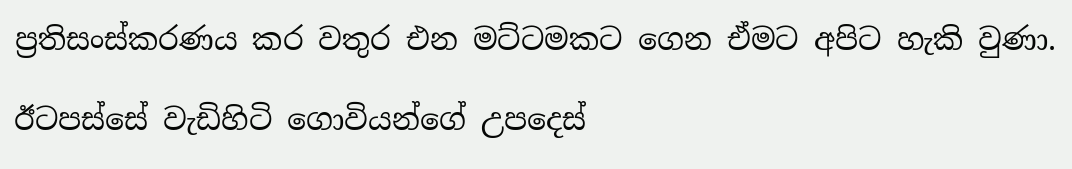ප්‍රතිසංස්කරණය කර වතුර එන මට්ටමකට ගෙන ඒමට අපිට හැකි වුණා.

ඊටපස්සේ වැඩිහිටි ගොවියන්ගේ උපදෙස්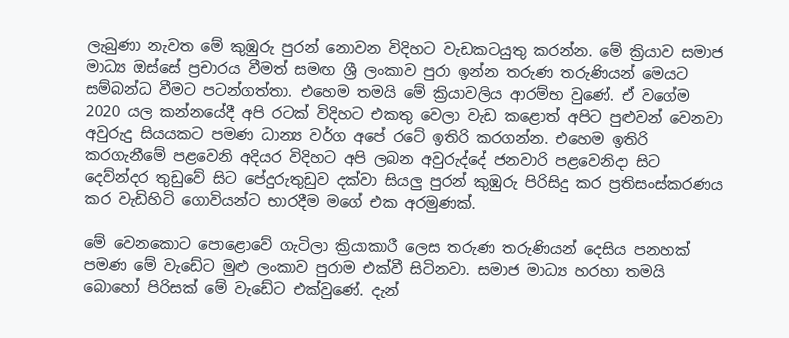ලැබුණා නැවත මේ කුඹුරු පුරන් නොවන විදිහට වැඩකටයුතු කරන්න. මේ ක්‍රියාව සමාජ මාධ්‍ය ඔස්සේ ප්‍රචාරය වීමත් සමඟ ශ්‍රී ලංකාව පුරා ඉන්න තරුණ තරුණියන් මෙයට සම්බන්ධ වීමට පටන්ගත්තා. එහෙම තමයි මේ ක්‍රියාවලිය ආරම්භ වුණේ. ඒ වගේම 2020 යල කන්නයේදී අපි රටක් විදිහට එකතු වෙලා වැඩ කළොත් අපිට පුළුවන් වෙනවා අවුරුදු සියයකට පමණ ධාන්‍ය වර්ග අපේ රටේ ඉතිරි කරගන්න. එහෙම ඉතිරි කරගැනීමේ පළවෙනි අදියර විදිහට අපි ලබන අවුරුද්දේ ජනවාරි පළවෙනිදා සිට දෙව්න්දර තුඩුවේ සිට පේදුරුතුඩුව දක්වා සියලු පුරන් කුඹුරු පිරිසිදු කර ප්‍රතිසංස්කරණය කර වැඩිහිටි ගොවියන්ට භාරදීම මගේ එක අරමුණක්.

මේ වෙනකොට පොළොවේ ගැටිලා ක්‍රියාකාරී ලෙස තරුණ තරුණියන් දෙසිය පනහක් පමණ මේ වැඩේට මුළු ලංකාව පුරාම එක්වී සිටිනවා. සමාජ මාධ්‍ය හරහා තමයි බොහෝ පිරිසක් මේ වැඩේට එක්වුණේ. දැන්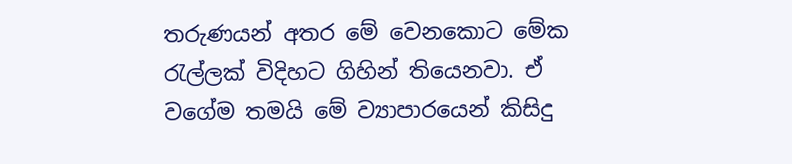තරුණයන් අතර මේ වෙනකොට මේක රැල්ලක් විදිහට ගිහින් තියෙනවා. ඒ වගේම තමයි මේ ව්‍යාපාරයෙන් කිසිදු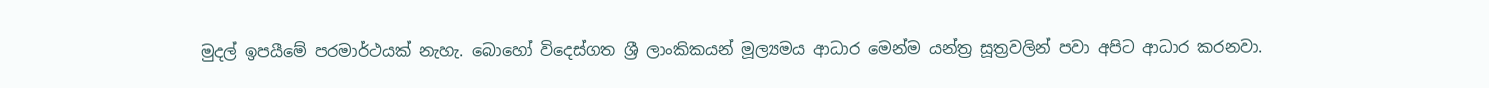මුදල් ඉපයීමේ පරමාර්ථයක් නැහැ. බොහෝ විදෙස්ගත ශ්‍රී ලාංකිකයන් මූල්‍යමය ආධාර මෙන්ම යන්ත්‍ර සූත්‍රවලින් පවා අපිට ආධාර කරනවා.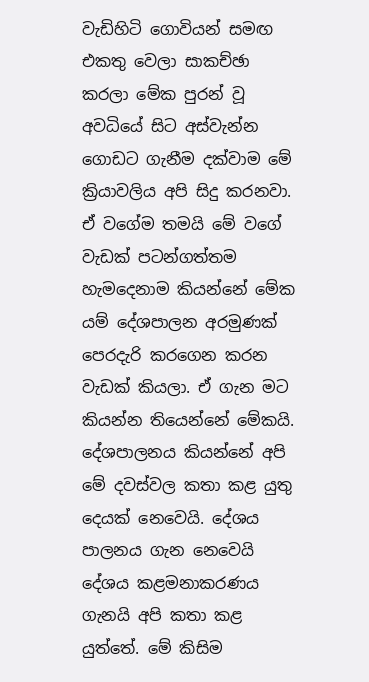වැඩිහිටි ගොවියන් සමඟ එකතු වෙලා සාකච්ඡා කරලා මේක පුරන් වූ අවධියේ සිට අස්වැන්න ගොඩට ගැනීම දක්වාම මේ ක්‍රියාවලිය අපි සිදු කරනවා. ඒ වගේම තමයි මේ වගේ වැඩක් පටන්ගත්තම හැමදෙනාම කියන්නේ මේක යම් දේශපාලන අරමුණක් පෙරදැරි කරගෙන කරන වැඩක් කියලා. ඒ ගැන මට කියන්න තියෙන්නේ මේකයි. දේශපාලනය කියන්නේ අපි මේ දවස්වල කතා කළ යුතු දෙයක් නෙවෙයි. දේශය පාලනය ගැන නෙවෙයි දේශය කළමනාකරණය ගැනයි අපි කතා කළ යුත්තේ. මේ කිසිම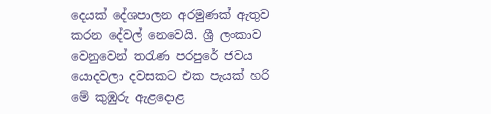දෙයක් දේශපාලන අරමුණක් ඇතුව කරන දේවල් නෙවෙයි. ශ්‍රී ලංකාව වෙනුවෙන් තරැණ පරපුරේ ජවය යොදවලා දවසකට එක පැයක් හරි මේ කුඹුරු ඇළදොළ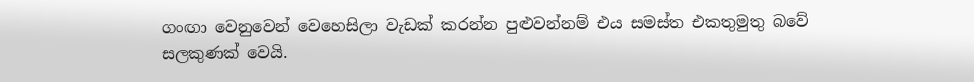ගංඟා වෙනුවෙන් වෙහෙසිලා වැඩක් කරන්න පුළුවන්නම් එය සමස්ත එකතුමුතු බවේ සලකුණක් වෙයි.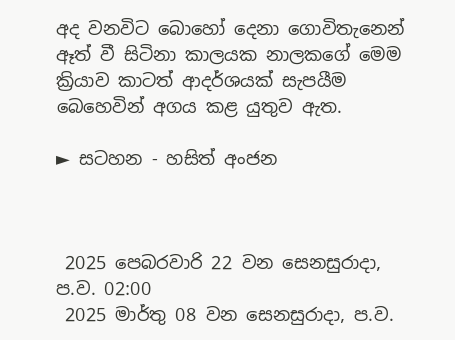අද වනවිට බොහෝ දෙනා ගොවිතැනෙන් ඈත් වී සිටිනා කාලයක නාලකගේ මෙම ක්‍රියාව කාටත් ආදර්ශයක් සැපයීම බෙහෙවින් අගය කළ යුතුව ඇත.

► සටහන - හසිත් අංජන



 2025 පෙබරවාරි 22 වන සෙනසුරාදා, ප.ව. 02:00
 2025 මාර්තු 08 වන සෙනසුරාදා, ප.ව.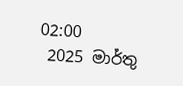02:00
 2025 මාර්තු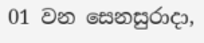01 වන සෙනසුරාදා,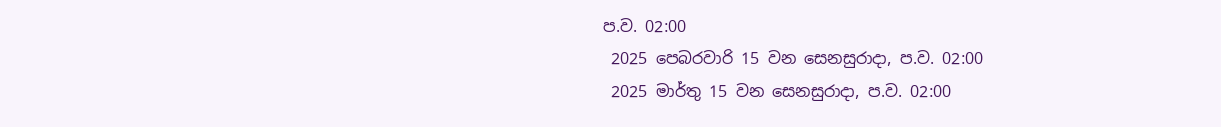ප.ව. 02:00
 2025 පෙබරවාරි 15 වන සෙනසුරාදා, ප.ව. 02:00
 2025 මාර්තු 15 වන සෙනසුරාදා, ප.ව. 02:00